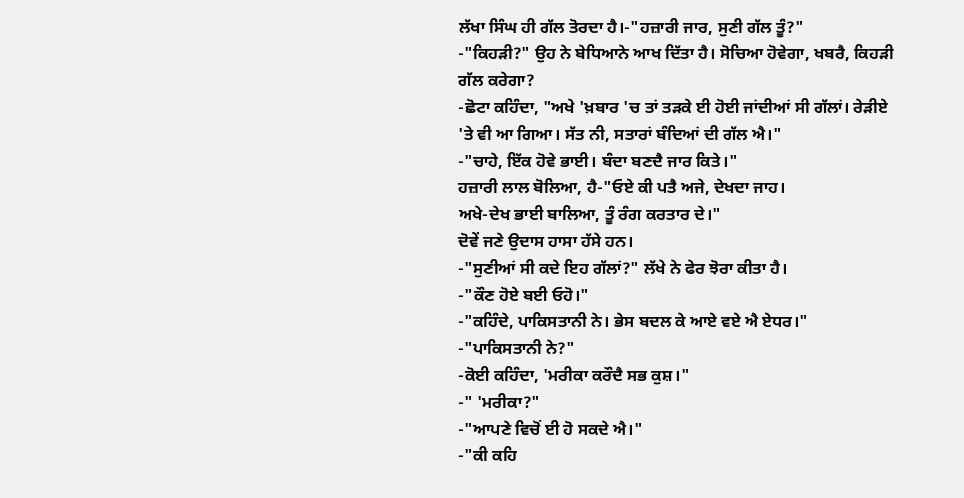ਲੱਖਾ ਸਿੰਘ ਹੀ ਗੱਲ ਤੋਰਦਾ ਹੈ।-"ਹਜ਼ਾਰੀ ਜਾਰ, ਸੁਣੀ ਗੱਲ ਤੂੰ?"
-"ਕਿਹੜੀ?" ਉਹ ਨੇ ਬੇਧਿਆਨੇ ਆਖ ਦਿੱਤਾ ਹੈ। ਸੋਚਿਆ ਹੋਵੇਗਾ, ਖਬਰੈ, ਕਿਹੜੀ ਗੱਲ ਕਰੇਗਾ?
-ਛੋਟਾ ਕਹਿੰਦਾ, "ਅਖੇ 'ਖ਼ਬਾਰ 'ਚ ਤਾਂ ਤੜਕੇ ਈ ਹੋਈ ਜਾਂਦੀਆਂ ਸੀ ਗੱਲਾਂ। ਰੇੜੀਏ 'ਤੇ ਵੀ ਆ ਗਿਆ। ਸੱਤ ਨੀ, ਸਤਾਰਾਂ ਬੰਦਿਆਂ ਦੀ ਗੱਲ ਐ।"
-"ਚਾਹੇ, ਇੱਕ ਹੋਵੇ ਭਾਈ। ਬੰਦਾ ਬਣਦੈ ਜਾਰ ਕਿਤੇ।"
ਹਜ਼ਾਰੀ ਲਾਲ ਬੋਲਿਆ, ਹੈ-"ਓਏ ਕੀ ਪਤੈ ਅਜੇ, ਦੇਖਦਾ ਜਾਹ।
ਅਖੇ-ਦੇਖ ਭਾਈ ਬਾਲਿਆ, ਤੂੰ ਰੰਗ ਕਰਤਾਰ ਦੇ।"
ਦੋਵੇਂ ਜਣੇ ਉਦਾਸ ਹਾਸਾ ਹੱਸੇ ਹਨ।
-"ਸੁਣੀਆਂ ਸੀ ਕਦੇ ਇਹ ਗੱਲਾਂ?" ਲੱਖੇ ਨੇ ਫੇਰ ਝੋਰਾ ਕੀਤਾ ਹੈ।
-"ਕੌਣ ਹੋਏ ਬਈ ਓਹੋ।"
-"ਕਹਿੰਦੇ, ਪਾਕਿਸਤਾਨੀ ਨੇ। ਭੇਸ ਬਦਲ ਕੇ ਆਏ ਵਏ ਐ ਏਧਰ।"
-"ਪਾਕਿਸਤਾਨੀ ਨੇ?"
-ਕੋਈ ਕਹਿੰਦਾ, 'ਮਰੀਕਾ ਕਰੌਦੈ ਸਭ ਕੁਸ਼।"
-" 'ਮਰੀਕਾ?"
-"ਆਪਣੇ ਵਿਚੋਂ ਈ ਹੋ ਸਕਦੇ ਐ।"
-"ਕੀ ਕਹਿ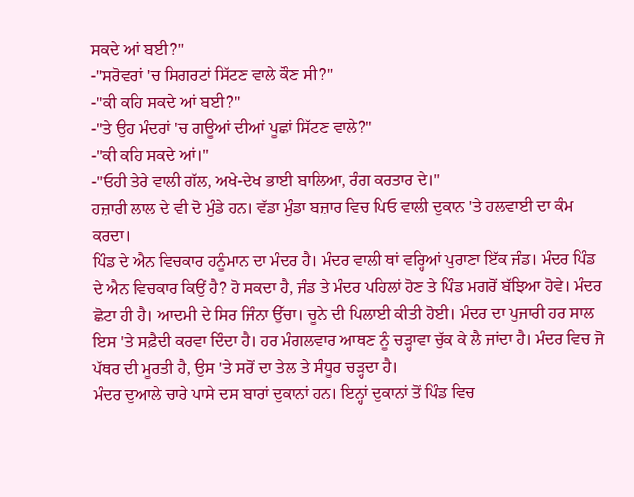ਸਕਦੇ ਆਂ ਬਈ?"
-"ਸਰੋਵਰਾਂ 'ਚ ਸਿਗਰਟਾਂ ਸਿੱਟਣ ਵਾਲੇ ਕੌਣ ਸੀ?"
-"ਕੀ ਕਹਿ ਸਕਦੇ ਆਂ ਬਈ?"
-"ਤੇ ਉਹ ਮੰਦਰਾਂ 'ਚ ਗਊਆਂ ਦੀਆਂ ਪੂਛਾਂ ਸਿੱਟਣ ਵਾਲੇ?"
-"ਕੀ ਕਹਿ ਸਕਦੇ ਆਂ।"
-"ਓਹੀ ਤੇਰੇ ਵਾਲੀ ਗੱਲ, ਅਖੇ-ਦੇਖ ਭਾਈ ਬਾਲਿਆ, ਰੰਗ ਕਰਤਾਰ ਦੇ।"
ਹਜ਼ਾਰੀ ਲਾਲ ਦੇ ਵੀ ਦੋ ਮੁੰਡੇ ਹਨ। ਵੱਡਾ ਮੁੰਡਾ ਬਜ਼ਾਰ ਵਿਚ ਪਿਓ ਵਾਲੀ ਦੁਕਾਨ 'ਤੇ ਹਲਵਾਈ ਦਾ ਕੰਮ ਕਰਦਾ।
ਪਿੰਡ ਦੇ ਐਨ ਵਿਚਕਾਰ ਹਨੂੰਮਾਨ ਦਾ ਮੰਦਰ ਹੈ। ਮੰਦਰ ਵਾਲੀ ਥਾਂ ਵਰ੍ਹਿਆਂ ਪੁਰਾਣਾ ਇੱਕ ਜੰਡ। ਮੰਦਰ ਪਿੰਡ ਦੇ ਐਨ ਵਿਚਕਾਰ ਕਿਉਂ ਹੈ? ਹੋ ਸਕਦਾ ਹੈ, ਜੰਡ ਤੇ ਮੰਦਰ ਪਹਿਲਾਂ ਹੋਣ ਤੇ ਪਿੰਡ ਮਗਰੋਂ ਬੱਝਿਆ ਹੋਵੇ। ਮੰਦਰ ਛੋਟਾ ਹੀ ਹੈ। ਆਦਮੀ ਦੇ ਸਿਰ ਜਿੰਨਾ ਉੱਚਾ। ਚੂਨੇ ਦੀ ਪਿਲਾਈ ਕੀਤੀ ਹੋਈ। ਮੰਦਰ ਦਾ ਪੁਜਾਰੀ ਹਰ ਸਾਲ ਇਸ 'ਤੇ ਸਫ਼ੈਦੀ ਕਰਵਾ ਦਿੰਦਾ ਹੈ। ਹਰ ਮੰਗਲਵਾਰ ਆਥਣ ਨੂੰ ਚੜ੍ਹਾਵਾ ਚੁੱਕ ਕੇ ਲੈ ਜਾਂਦਾ ਹੈ। ਮੰਦਰ ਵਿਚ ਜੋ ਪੱਥਰ ਦੀ ਮੂਰਤੀ ਹੈ, ਉਸ 'ਤੇ ਸਰੋਂ ਦਾ ਤੇਲ ਤੇ ਸੰਧੂਰ ਚੜ੍ਹਦਾ ਹੈ।
ਮੰਦਰ ਦੁਆਲੇ ਚਾਰੇ ਪਾਸੇ ਦਸ ਬਾਰਾਂ ਦੁਕਾਨਾਂ ਹਨ। ਇਨ੍ਹਾਂ ਦੁਕਾਨਾਂ ਤੋਂ ਪਿੰਡ ਵਿਚ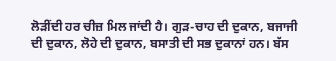ਲੋੜੀਂਦੀ ਹਰ ਚੀਜ਼ ਮਿਲ ਜਾਂਦੀ ਹੈ। ਗੁੜ-ਚਾਹ ਦੀ ਦੁਕਾਨ, ਬਜਾਜੀ ਦੀ ਦੁਕਾਨ, ਲੋਹੇ ਦੀ ਦੁਕਾਨ, ਬਸਾਤੀ ਦੀ ਸਭ ਦੁਕਾਨਾਂ ਹਨ। ਬੱਸ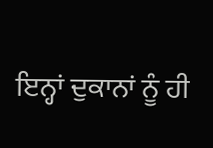ਇਨ੍ਹਾਂ ਦੁਕਾਨਾਂ ਨੂੰ ਹੀ